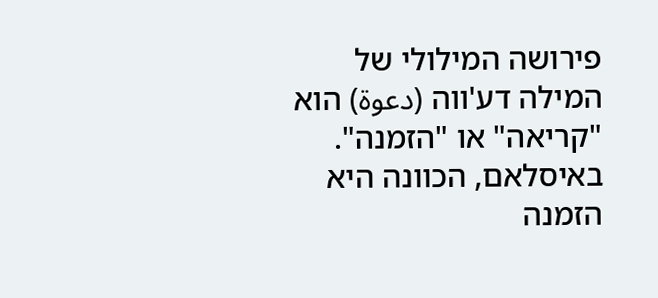פירושה המילולי של המילה דע'ווה (دعوة) הוא "קריאה" או "הזמנה". באיסלאם, הכוונה היא הזמנה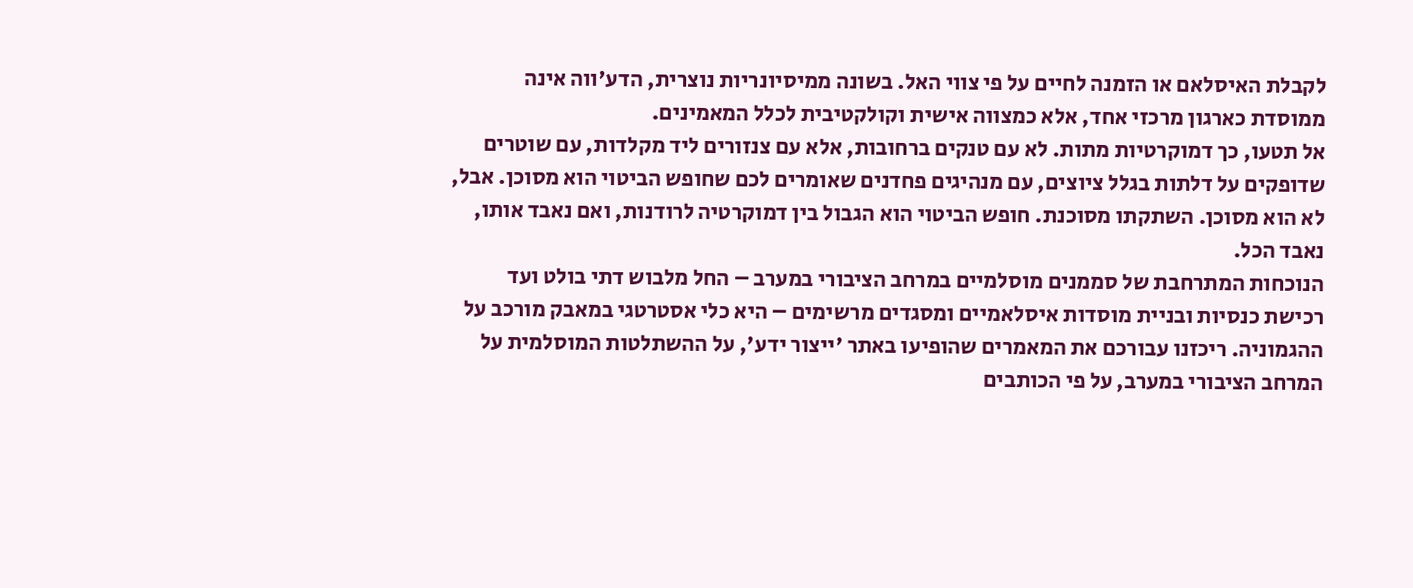לקבלת האיסלאם או הזמנה לחיים על פי צווי האל. בשונה ממיסיונריות נוצרית, הדע'ווה אינה ממוסדת כארגון מרכזי אחד, אלא כמצווה אישית וקולקטיבית לכלל המאמינים.
אל תטעו, כך דמוקרטיות מתות. לא עם טנקים ברחובות, אלא עם צנזורים ליד מקלדות, עם שוטרים שדופקים על דלתות בגלל ציוצים, עם מנהיגים פחדנים שאומרים לכם שחופש הביטוי הוא מסוכן. אבל, לא הוא מסוכן. השתקתו מסוכנת. חופש הביטוי הוא הגבול בין דמוקרטיה לרודנות, ואם נאבד אותו, נאבד הכל.
הנוכחות המתרחבת של סממנים מוסלמיים במרחב הציבורי במערב – החל מלבוש דתי בולט ועד רכישת כנסיות ובניית מוסדות איסלאמיים ומסגדים מרשימים – היא כלי אסטרטגי במאבק מורכב על ההגמוניה. ריכזנו עבורכם את המאמרים שהופיעו באתר 'ייצור ידע', על ההשתלטות המוסלמית על המרחב הציבורי במערב, על פי הכותבים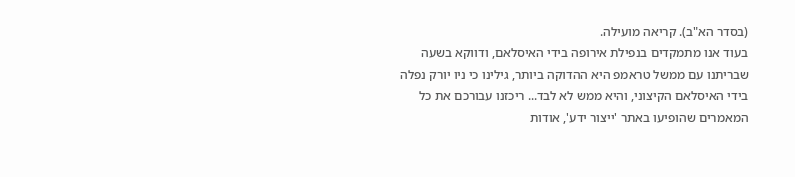(בסדר הא"ב). קריאה מועילה.
בעוד אנו מתמקדים בנפילת אירופה בידי האיסלאם, ודווקא בשעה שבריתנו עם ממשל טראמפ היא ההדוקה ביותר, גילינו כי ניו יורק נפלה בידי האיסלאם הקיצוני, והיא ממש לא לבד... ריכזנו עבורכם את כל המאמרים שהופיעו באתר 'ייצור ידע', אודות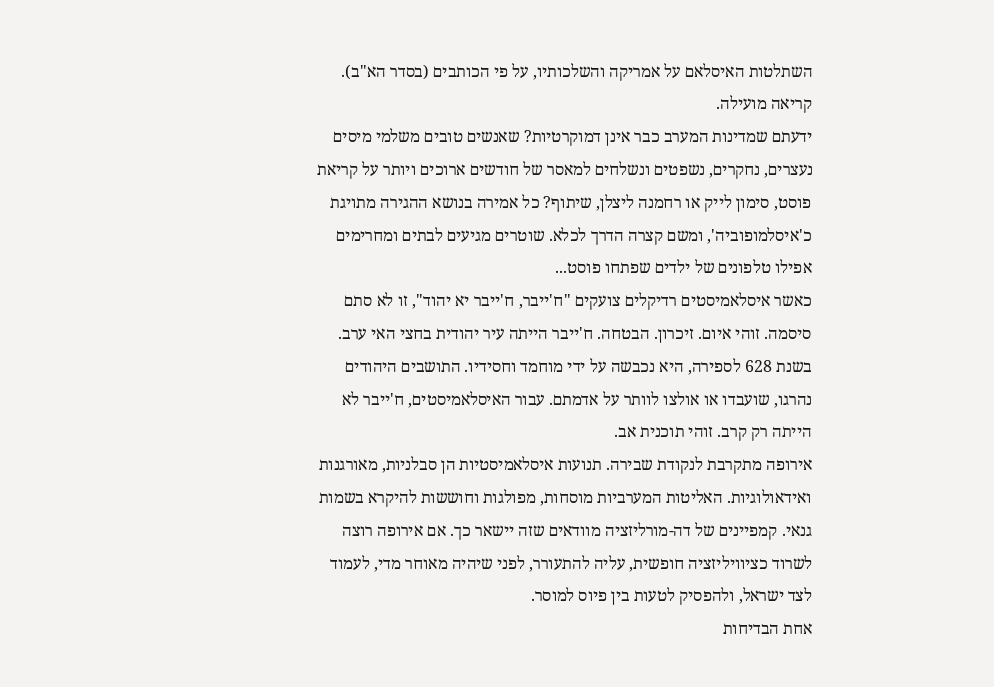השתלטות האיסלאם על אמריקה והשלכותיו, על פי הכותבים (בסדר הא"ב). קריאה מועילה.
ידעתם שמדינות המערב כבר אינן דמוקרטיות? שאנשים טובים משלמי מיסים נעצרים, נחקרים, נשפטים ונשלחים למאסר של חודשים ארוכים ויותר על קריאת פוסט, סימון לייק או רחמנה ליצלן, שיתוף? כל אמירה בנושא ההגירה מתויגת כ'איסלמופוביה', ומשם קצרה הדרך לכלא. שוטרים מגיעים לבתים ומחרימים אפילו טלפונים של ילדים שפתחו פוסט...
כאשר איסלאמיסטים רדיקלים צועקים "ח'ייבר, ח'ייבר יא יהוד", זו לא סתם סיסמה. זוהי איום. זיכרון. הבטחה. ח'ייבר הייתה עיר יהודית בחצי האי ערב. בשנת 628 לספירה, היא נכבשה על ידי מוחמד וחסידיו. התושבים היהודים נהרגו, שועבדו או אולצו לוותר על אדמתם. עבור האיסלאמיסטים, ח'ייבר לא הייתה רק קרב. זוהי תוכנית אב.
אירופה מתקרבת לנקודת שבירה. תנועות איסלאמיסטיות הן סבלניות, מאורגנות ואידאולוגיות. האליטות המערביות מוסחות, מפולגות וחוששות להיקרא בשמות גנאי. קמפיינים של דה-מורליזציה מוודאים שזה יישאר כך. אם אירופה רוצה לשרוד כציוויליזציה חופשית, עליה להתעורר, לפני שיהיה מאוחר מדי, לעמוד לצד ישראל, ולהפסיק לטעות בין פיוס למוסר.
אחת הבדיחות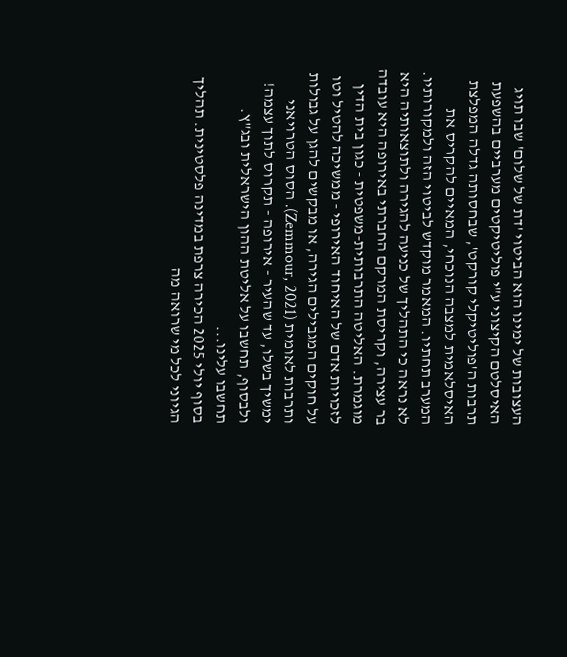העצובות של ימינו הוא הביטוי 'דת של שלום' שבו תויג האיסלטם הקיצוני ע"י פוליטיקטים מערביים בהשפעת תרבות ה'פוליטיקלי קורקט', שבחסותה גדלה המפלצת האיסלאמית למצבה הנוכחי, המאיים להקריס את המערב תחתיו. המאמר מוקדש לביטוי הזה ולמקורותיו.
לא נראה כי התהליך של כניעה להגירה ולתוצאותיה היא בר עצירה, וקריסת המרקם החברתי באירופה היא עובדה מוגמרת. האליטה התרבותית-משפטית - כגון בית הדין לזכויות אדם של האיחוד האירופי - ממשיכה להטיל וטו על חוקים המגבילים הגירה, או מבקשים להגן על גבולות ותרבות לאומית (Zemmour, 2021). הסוס הטרויאני ימשיך בשלו, עד שהעיר - אירופה - תקרוס לתוך עצמה! ולבסוף, תחשבו על אליטת ההון הישראלית ובג"ץ. תחשבו עלינו...
בסוף יולי 2025 הכירה צרפת במדינה פלסטינית. תהליך הגיוני לכל מי שרואה מה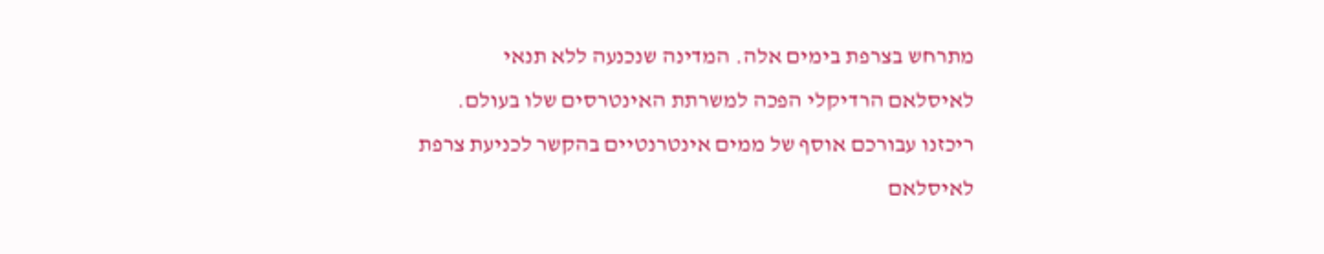מתרחש בצרפת בימים אלה. המדינה שנכנעה ללא תנאי לאיסלאם הרדיקלי הפכה למשרתת האינטרסים שלו בעולם. ריכזנו עבורכם אוסף של ממים אינטרנטיים בהקשר לכניעת צרפת לאיסלאם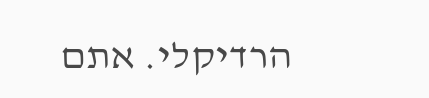הרדיקלי. אתם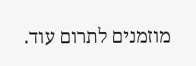מוזמנים לתרום עוד.